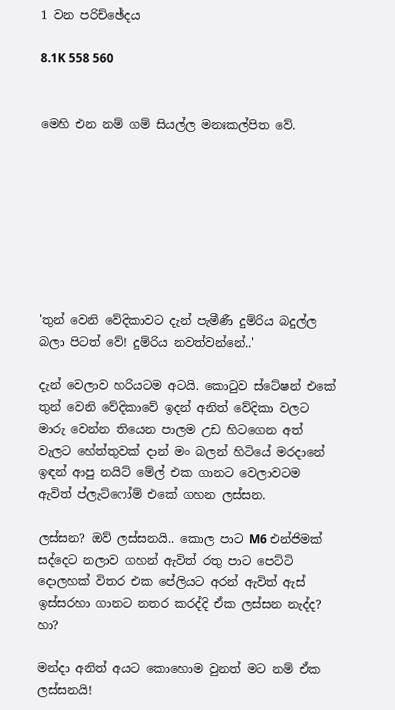1 වන පරිච්ඡේදය

8.1K 558 560


මෙහි එන නම් ගම් සියල්ල මනඃකල්පිත වේ.








'තුන් වෙනි වේදිකාවට දැන් පැමීණී දුම්රිය බදුල්ල බලා පිටත් වේ! දුම්රිය නවත්වන්නේ..'

දැන් වෙලාව හරියටම අටයි. කොටුව ස්ටේෂන් එකේ තුන් වෙනි වේදිකාවේ ඉදන් අනිත් වේදිකා වලට මාරු වෙන්න තියෙන පාලම උඩ හිටගෙන අත් වැලට හේත්තුවක් දාන් මං බලන් හිටියේ මරදානේ ඉඳන් ආපු නයිට් මේල් එක ගානට වෙලාවටම ඇවිත් ප්ලැට්ෆෝම් එකේ ගහන ලස්සන.

ලස්සන? ඔව් ලස්සනයි.. කොල පාට M6 එන්ජිමක් සද්දෙට නලාව ගහන් ඇවිත් රතු පාට පෙට්ටි දොලහක් විතර එක පේලියට අරන් ඇවිත් ඇස් ඉස්සරහා ගානට නතර කරද්දි ඒක ලස්සන නැද්ද? හා?

මන්දා අනිත් අයට කොහොම වුනත් මට නම් ඒක ලස්සනයි!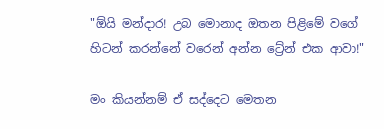"ඕයි මන්දාර! උබ මොනාද ඔතන පිළිමේ වගේ හිටන් කරන්නේ වරෙන් අන්න ට්‍රේන් එක ආවා!"

මං කියන්නම් ඒ සද්දෙට මෙතන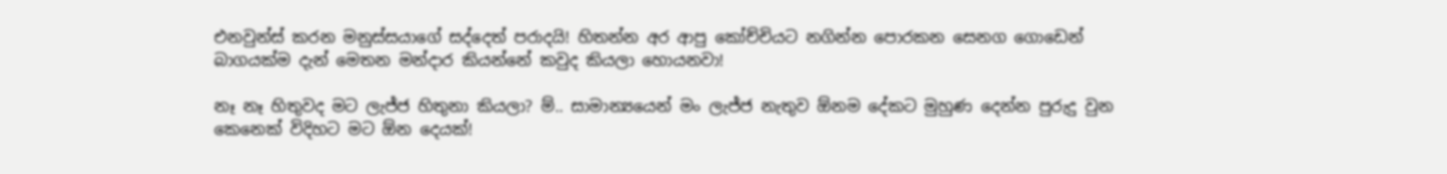එනවුන්ස් කරන මනුස්සයාගේ සද්දෙත් පරාදයි! හිතන්න අර ආපු කෝච්චියට නගින්න පොරකන සෙනග ගොඩෙන් බාගයක්ම දැන් මෙතන මන්දාර කියන්නේ කවුද කියලා හොයනවා!

නෑ නෑ හිතුවද මට ලැජ්ජ හිතුනා කියලා? ම්.. සාමාන්‍යයෙන් මං ලැජ්ජ නැතුව ඕනම දේකට මුහුණ දෙන්න පුරුදු වුන කෙනෙක් විදිහට මට ඕන දෙයක්!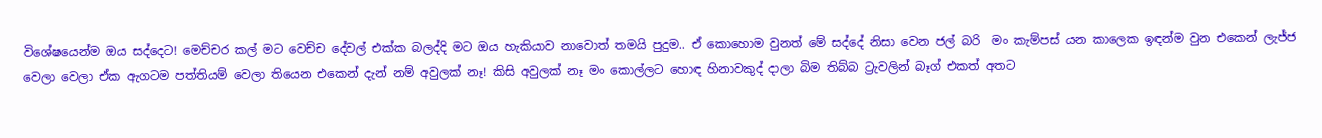විශේෂයෙන්ම ඔය සද්දෙට! මෙච්චර කල් මට වෙච්ච දේවල් එක්ක බලද්දි මට ඔය හැකියාව නාවොත් තමයි පුදුම.. ඒ කොහොම වුනත් මේ සද්දේ නිසා වෙන ජල් බරි  මං කැම්පස් යන කාලෙක ඉඳන්ම වුන එකෙන් ලැජ්ජ වෙලා වෙලා ඒක ඇගටම පත්තියම් වෙලා තියෙන එකෙන් දැන් නම් අවුලක් නෑ! කිසි අවුලක් නෑ මං කොල්ලට හොඳ හිනාවකුද් දාලා බිම තිබ්බ ට්‍රැවලින් බෑග් එකත් අතට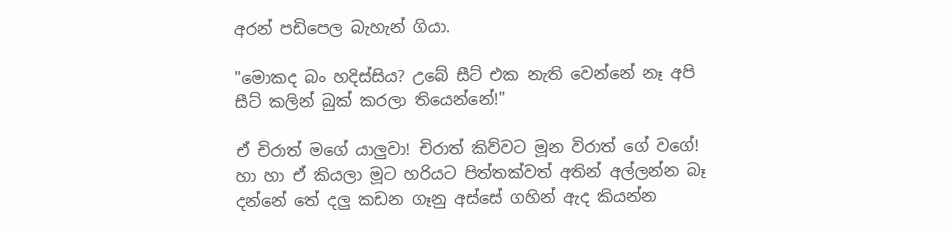අරන් පඩිපෙල බැහැන් ගියා.

"මොකද බං හදිස්සිය? උබේ සීට් එක නැති වෙන්නේ නෑ අපි සීට් කලින් බුක් කරලා තියෙන්නේ!"

ඒ චිරාත් මගේ යාලුවා! චිරාත් කිව්වට මූන විරාත් ගේ වගේ! හා හා ඒ කියලා මූට හරියට පිත්තක්වත් අතින් අල්ලන්න බෑ දන්නේ තේ දලු කඩන ගෑනු අස්සේ ගහින් ඇද කියන්න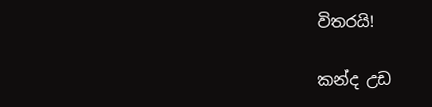විතරයි!

කන්ද උඩ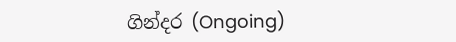ගින්දර (Ongoing)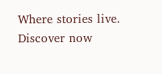Where stories live. Discover now